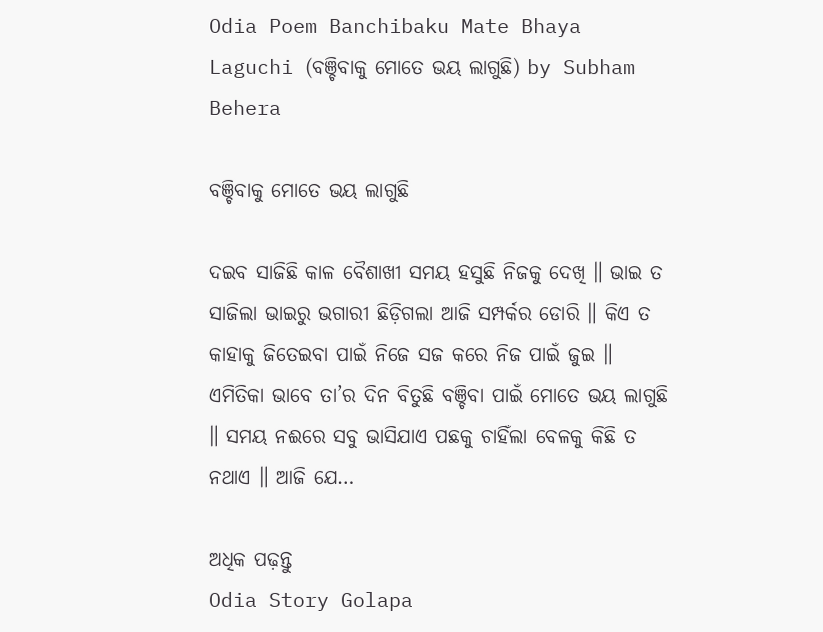Odia Poem Banchibaku Mate Bhaya Laguchi (ବଞ୍ଚିବାକୁ ମୋତେ ଭୟ ଲାଗୁଛି) by Subham Behera

ବଞ୍ଚିବାକୁ ମୋତେ ଭୟ ଲାଗୁଛି

ଦଇବ ସାଜିଛି କାଳ ବୈଶାଖୀ ସମୟ ହସୁଛି ନିଜକୁ ଦେଖି ॥ ଭାଇ ତ ସାଜିଲା ଭାଇରୁ ଭଗାରୀ ଛିଡ଼ିଗଲା ଆଜି ସମ୍ପର୍କର ଡୋରି ॥ କିଏ ତ କାହାକୁ ଜିତେଇବା ପାଇଁ ନିଜେ ସଜ କରେ ନିଜ ପାଇଁ ଜୁଇ ॥ ଏମିତିକା ଭାବେ ତା’ର ଦିନ ବିତୁଛି ବଞ୍ଚିବା ପାଇଁ ମୋତେ ଭୟ ଲାଗୁଛି ॥ ସମୟ ନଈରେ ସବୁ ଭାସିଯାଏ ପଛକୁ ଚାହିଁଲା ବେଳକୁ କିଛି ତ ନଥାଏ ॥ ଆଜି ଯେ…

ଅଧିକ ପଢ଼ନ୍ତୁ
Odia Story Golapa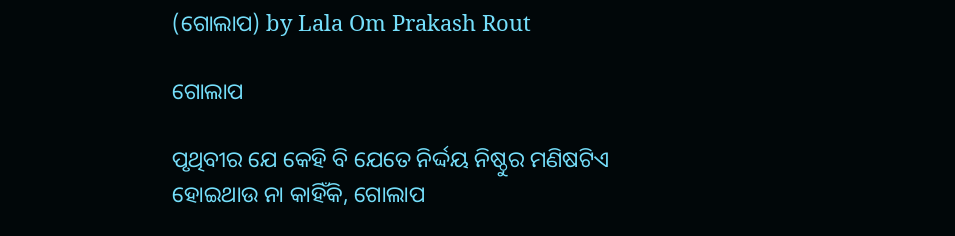(ଗୋଲାପ) by Lala Om Prakash Rout

ଗୋଲାପ

ପୃଥିବୀର ଯେ କେହି ବି ଯେତେ ନିର୍ଦ୍ଦୟ ନିଷ୍ଠୁର ମଣିଷଟିଏ ହୋଇଥାଉ ନା କାହିଁକି, ଗୋଲାପ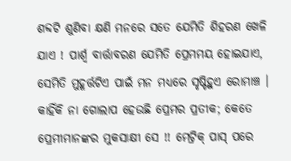ଶବ୍ଦଟି ଶୁଣିବା କ୍ଷଣି ମନରେ ସତେ ଯେମିତି ଶିହରଣ ଖେଳି ଯାଏ ! ପାର୍ଶ୍ଵ ବାର୍ତ୍ତାବରଣ ଯେମିତି ପ୍ରେମମୟ ହୋଇଯାଏ, ସେମିତି ମୁହୂର୍ତ୍ତଟିଏ ପାଇଁ ମନ ମଧ୍ୟରେ ସୃଷ୍ଟିହୁଏ ରୋମାଞ୍ଚ । କାହିଁକି ନା ଗୋଲାପ ହେଉଛି ପ୍ରେମର ପ୍ରତୀକ; କେତେ ପ୍ରେମୀମାନଙ୍କର ମୁକସାକ୍ଷୀ ସେ !! ମେଟ୍ରିକ୍ ପାସ୍ ପରେ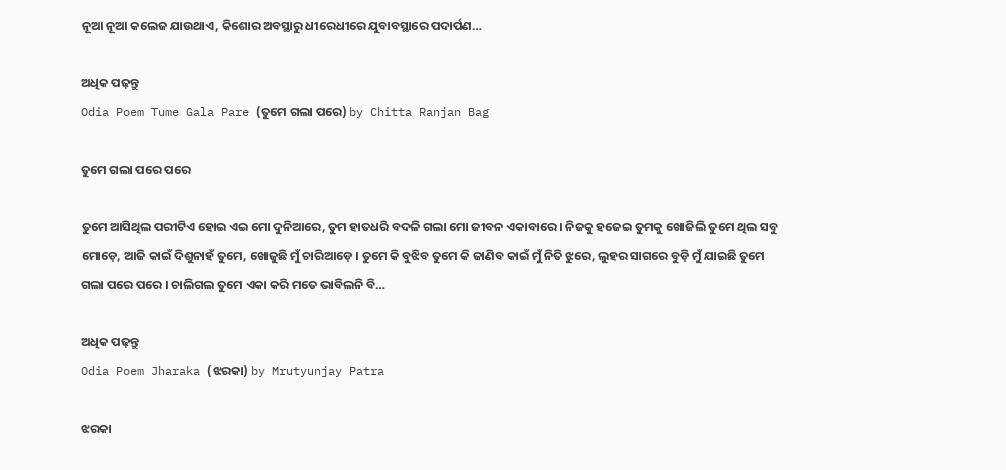ନୂଆ ନୂଆ କଲେଜ ଯାଉଥାଏ, କିଶୋର ଅବସ୍ଥାରୁ ଧୀରେଧୀରେ ଯୁବାବସ୍ଥାରେ ପଦାର୍ପଣ…

ଅଧିକ ପଢ଼ନ୍ତୁ
Odia Poem Tume Gala Pare (ତୁମେ ଗଲା ପରେ) by Chitta Ranjan Bag

ତୁମେ ଗଲା ପରେ ପରେ

ତୁମେ ଆସିଥିଲ ପରୀଟିଏ ହୋଇ ଏଇ ମୋ ଦୁନିଆରେ, ତୁମ ହାତଧରି ବଦଳି ଗଲା ମୋ ଜୀବନ ଏକାବାରେ । ନିଜକୁ ହଜେଇ ତୁମକୁ ଖୋଜିଲି ତୁମେ ଥିଲ ସବୁ ମୋଡ଼େ, ଆଜି କାଇଁ ଦିଶୁନାହଁ ତୁମେ, ଖୋଜୁଛି ମୁଁ ଚାରିଆଡ଼େ । ତୁମେ କି ବୁଝିବ ତୁମେ କି ଜାଣିବ କାଇଁ ମୁଁ ନିତି ଝୁରେ, ଲୁହର ସାଗରେ ବୁଡ଼ି ମୁଁ ଯାଇଛି ତୁମେ ଗଲା ପରେ ପରେ । ଚାଲିଗଲ ତୁମେ ଏକା କରି ମତେ ଭାବିଲନି ବି…

ଅଧିକ ପଢ଼ନ୍ତୁ
Odia Poem Jharaka (ଝରକା) by Mrutyunjay Patra

ଝରକା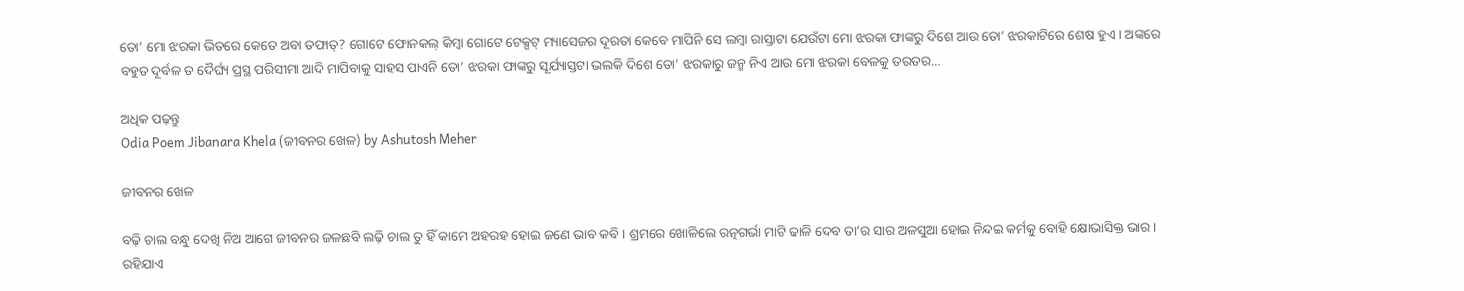ତୋ’ ମୋ ଝରକା ଭିତରେ କେତେ ଅବା ତଫାତ୍? ଗୋଟେ ଫୋନକଲ୍ କିମ୍ବା ଗୋଟେ ଟେକ୍ସଟ୍ ମ୍ୟାସେଜର ଦୂରତା କେବେ ମାପିନି ସେ ଲମ୍ବା ରାସ୍ତାଟା ଯେଉଁଟା ମୋ ଝରକା ଫାଙ୍କରୁ ଦିଶେ ଆଉ ତୋ’ ଝରକାଟିରେ ଶେଷ ହୁଏ । ଅଙ୍କରେ ବହୁତ ଦୂର୍ବଳ ତ ଦୈର୍ଘ୍ୟ ପ୍ରସ୍ଥ ପରିସୀମା ଆଦି ମାପିବାକୁ ସାହସ ପାଏନି ତୋ’ ଝରକା ଫାଙ୍କରୁ ସୂର୍ଯ୍ୟାସ୍ତଟା ଭଲକି ଦିଶେ ତୋ’ ଝରକାରୁ ଜନ୍ମ ନିଏ ଆଉ ମୋ ଝରକା ବେଳକୁ ତରତର…

ଅଧିକ ପଢ଼ନ୍ତୁ
Odia Poem Jibanara Khela (ଜୀବନର ଖେଳ) by Ashutosh Meher

ଜୀବନର ଖେଳ

ବଢ଼ି ଚାଲ ବନ୍ଧୁ ଦେଖି ନିଅ ଆଗେ ଜୀବନର ଜଳଛବି ଲଢ଼ି ଚାଲ ତୁ ହିଁ କାମେ ଅହରହ ହୋଇ ଜଣେ ଭାବ କବି । ଶ୍ରମରେ ଖୋଳିଲେ ରତ୍ନଗର୍ଭା ମାଟି ଢାଳି ଦେବ ତା’ର ସାର ଅଳସୁଆ ହୋଇ ନିନ୍ଦଇ କର୍ମକୁ ବୋହି କ୍ଷୋଭାସିକ୍ତ ଭାର । ରହିଯାଏ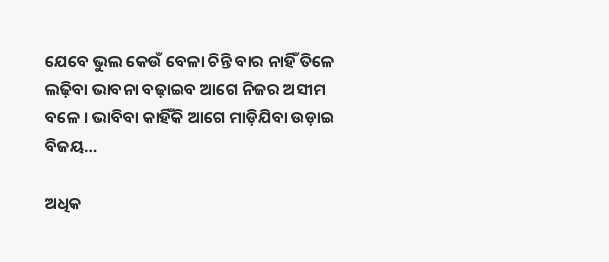ଯେବେ ଭୁଲ କେଉଁ ବେଳା ଚିନ୍ତି ବାର ନାହିଁ ତିଳେ ଲଢ଼ିବା ଭାବନା ବଢ଼ାଇବ ଆଗେ ନିଜର ଅସୀମ ବଳେ । ଭାବିବା କାହିଁକି ଆଗେ ମାଡ଼ିଯିବା ଉଡ଼ାଇ ବିଜୟ…

ଅଧିକ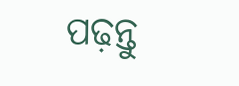ପଢ଼ନ୍ତୁ